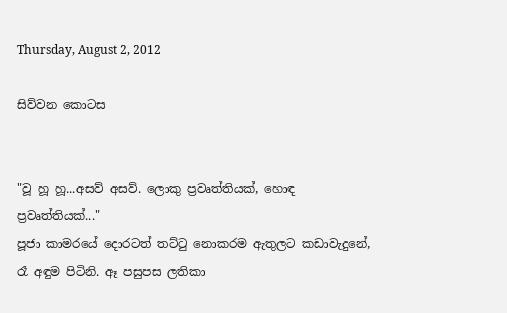Thursday, August 2, 2012

සිව්වන කොටස


"වූ හූ හූ...අසව් අසව්. ලොකු ප්‍රවෘත්තියක්, හොඳ ප්‍රවෘත්තියක්..."
පූජා කාමරයේ දොරටත් තට්ටු නොකරම ඇතුලට කඩාවැදුනේ, රෑ අඳුම පිටිනි. ඈ පසුපස ලතිකා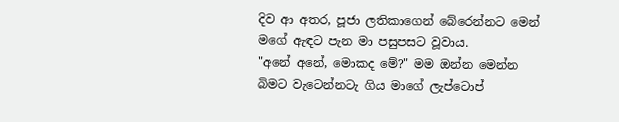දිව ආ අතර, පූජා ලතිකාගෙන් බේරෙන්නට මෙන් මගේ ඇඳට පැන මා පසුපසට වූවාය.
"අනේ අනේ, මොකද මේ?" මම ඔන්න මෙන්න බිමට වැටෙන්නටැ ගිය මාගේ ලැප්ටොප්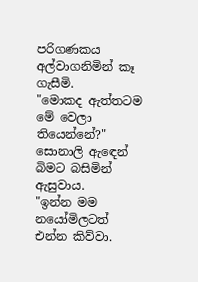පරිගණකය අල්වාගනිමින් කෑ ගැසීමි.
"මොකද ඇත්තටම මේ වෙලා තියෙන්නේ?" සොනාලි ඇඳෙන් බිමට බසිමින් ඇසුවාය.
"ඉන්න මම නයෝමිලටත් එන්න කිව්වා.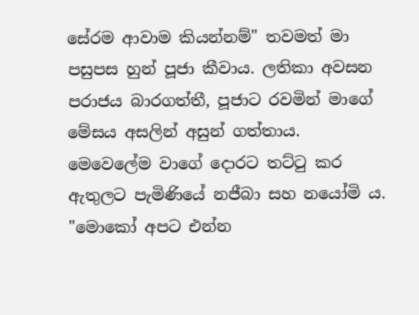සේරම ආවාම කියන්නම්" තවමත් මා පසුපස හුන් පූජා කීවාය. ලතිකා අවසන පරාජය බාරගත්තී, පූජාට රවමින් මාගේ මේසය අසලින් අසුන් ගත්තාය. මෙවෙලේම වාගේ දොරට තට්ටු කර ඇතුලට පැමිණියේ නජීබා සහ නයෝමි ය.
"මොකෝ අපට එන්න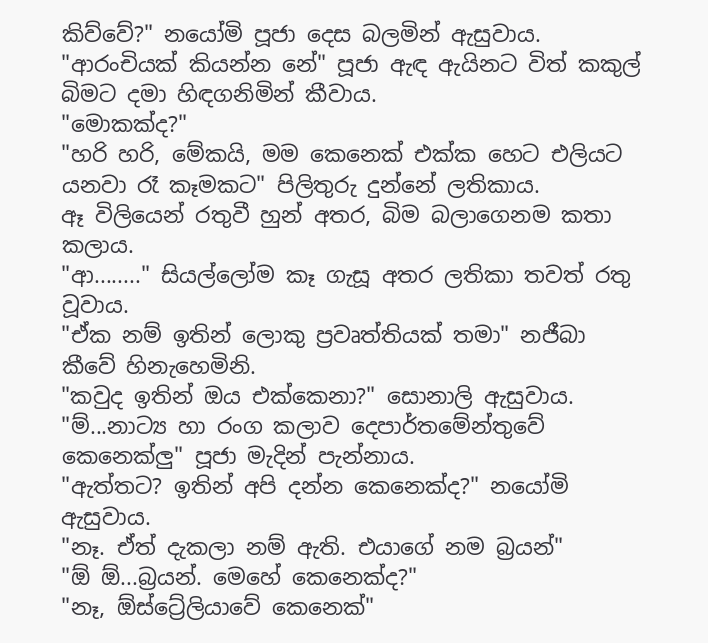කිව්වේ?" නයෝමි පූජා දෙස බලමින් ඇසුවාය.
"ආරංචියක් කියන්න නේ" පූජා ඇඳ ඇයිනට විත් කකුල් බිමට දමා හිඳගනිමින් කීවාය.
"මොකක්ද?"
"හරි හරි, මේකයි, මම කෙනෙක් එක්ක හෙට එලියට යනවා රෑ කෑමකට" පිලිතුරු දුන්නේ ලතිකාය.
ඈ විලියෙන් රතුවී හුන් අතර, බිම බලාගෙනම කතා කලාය.
"ආ........" සියල්ලෝම කෑ ගැසූ අතර ලතිකා තවත් රතු වූවාය.
"ඒක නම් ඉතින් ලොකු ප්‍රවෘත්තියක් තමා" නජීබා කීවේ හිනැහෙමිනි.
"කවුද ඉතින් ඔය එක්කෙනා?" සොනාලි ඇසුවාය.
"ම්...නාට්‍ය හා රංග කලාව දෙපාර්තමේන්තුවේ කෙනෙක්ලු" පූජා මැදින් පැන්නාය.
"ඇත්තට? ඉතින් අපි දන්න කෙනෙක්ද?" නයෝමි ඇසුවාය.
"නෑ. ඒත් දැකලා නම් ඇති. එයාගේ නම බ්‍රයන්"
"ඕ ඕ...බ්‍රයන්. මෙහේ කෙනෙක්ද?"
"නෑ, ඕස්ට්‍රේලියාවේ කෙනෙක්"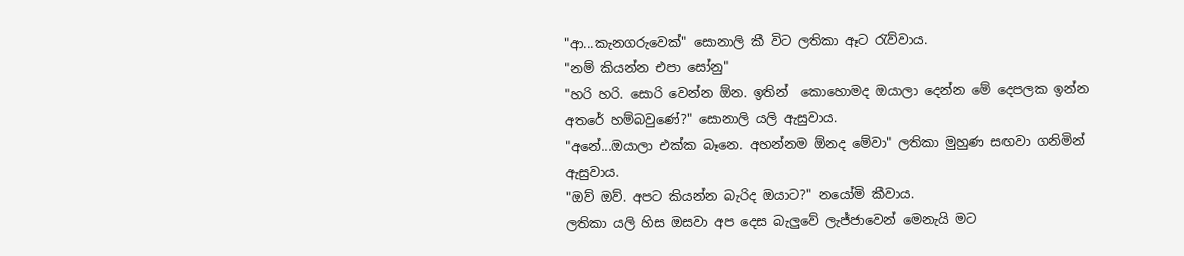"ආ...කැනගරුවෙක්" සොනාලි කී විට ලතිකා ඈට රැව්වාය.
"නම් කියන්න එපා සෝනු"
"හරි හරි. සොරි වෙන්න ඕන. ඉතින්  කොහොමද ඔයාලා දෙන්න මේ දෙපලක ඉන්න අතරේ හම්බවුණේ?" සොනාලි යලි ඇසුවාය.
"අනේ...ඔයාලා එක්ක බෑනෙ. අහන්නම ඕනද මේවා" ලතිකා මුහුණ සඟවා ගනිමින් ඇසුවාය.
"ඔව් ඔව්. අපට කියන්න බැරිද ඔයාට?" නයෝමි කීවාය.
ලතිකා යලි හිස ඔසවා අප දෙස බැලුවේ ලැජ්ජාවෙන් මෙනැයි මට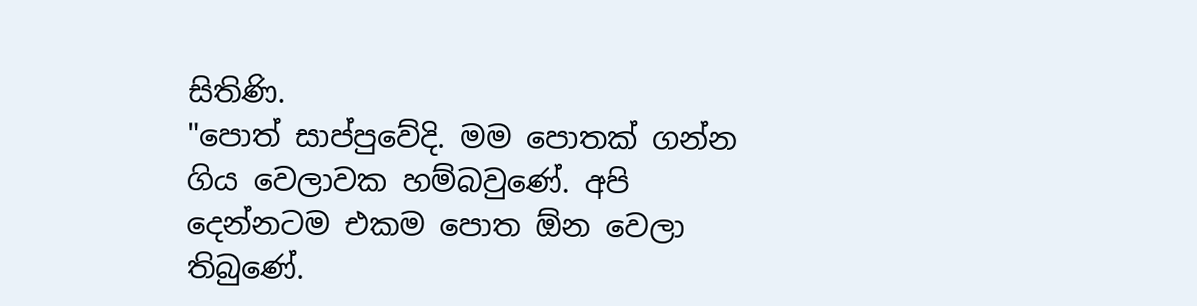සිතිණි.
"පොත් සාප්පුවේදි. මම පොතක් ගන්න ගිය වෙලාවක හම්බවුණේ. අපි දෙන්නටම එකම පොත ඕන වෙලා තිබුණේ.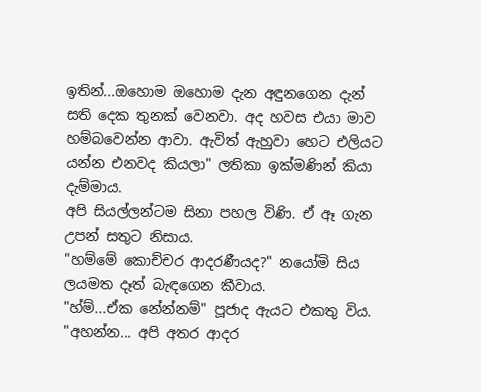ඉතින්...ඔහොම ඔහොම දැන අඳුනගෙන දැන් සති දෙක තුනක් වෙනවා. අද හවස එයා මාව හම්බවෙන්න ආවා. ඇවිත් ඇහුවා හෙට එලියට යන්න එනවද කියලා" ලතිකා ඉක්මණින් කියා දැම්මාය.
අපි සියල්ලන්ටම සිනා පහල විණි. ඒ ඈ ගැන උපන් සතුට නිසාය.
"හම්මේ කොච්චර ආදරණීයද?" නයෝමි සිය ලයමත දෑත් බැඳගෙන කීවාය.
"හ්ම්...ඒක නේන්නම්" පූජාද ඇයට එකතු විය.
"අහන්න... අපි අතර ආදර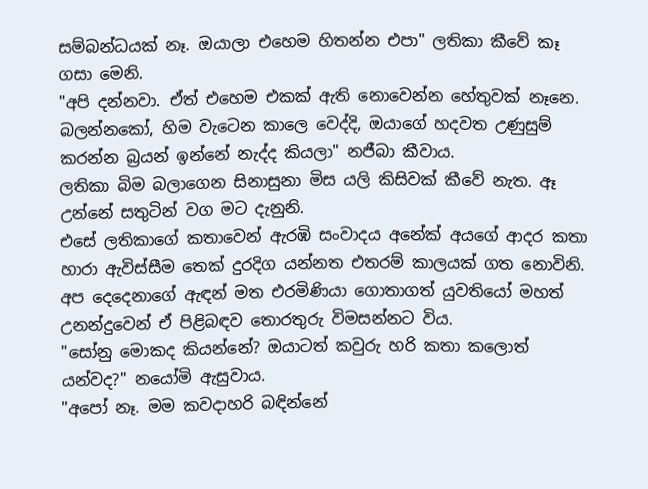සම්බන්ධයක් නෑ. ඔයාලා එහෙම හිතන්න එපා" ලතිකා කීවේ කෑ ගසා මෙනි.
"අපි දන්නවා. ඒත් එහෙම එකක් ඇති නොවෙන්න හේතුවක් නෑනෙ. බලන්නකෝ, හිම වැටෙන කාලෙ වෙද්දි, ඔයාගේ හදවත උණුසුම් කරන්න බ්‍රයන් ඉන්නේ නැද්ද කියලා" නජීබා කීවාය.
ලතිකා බිම බලාගෙන සිනාසුනා මිස යලි කිසිවක් කීවේ නැත. ඈ උන්නේ සතුටින් වග මට දැනුනි.
එසේ ලතිකාගේ කතාවෙන් ඇරඹි සංවාදය අනේක් අයගේ ආදර කතා හාරා ඇවිස්සීම තෙක් දුරදිග යන්නත එතරම් කාලයක් ගත නොවිනි. අප දෙදෙනාගේ ඇඳන් මත එරමිණියා ගොතාගත් යුවතියෝ මහත් උනන්දුවෙන් ඒ පිළිබඳව තොරතුරු විමසන්නට විය.
"සෝනු මොකද කියන්නේ? ඔයාටත් කවුරු හරි කතා කලොත් යන්වද?" නයෝමි ඇසුවාය.
"අපෝ නෑ. මම කවදාහරි බඳින්නේ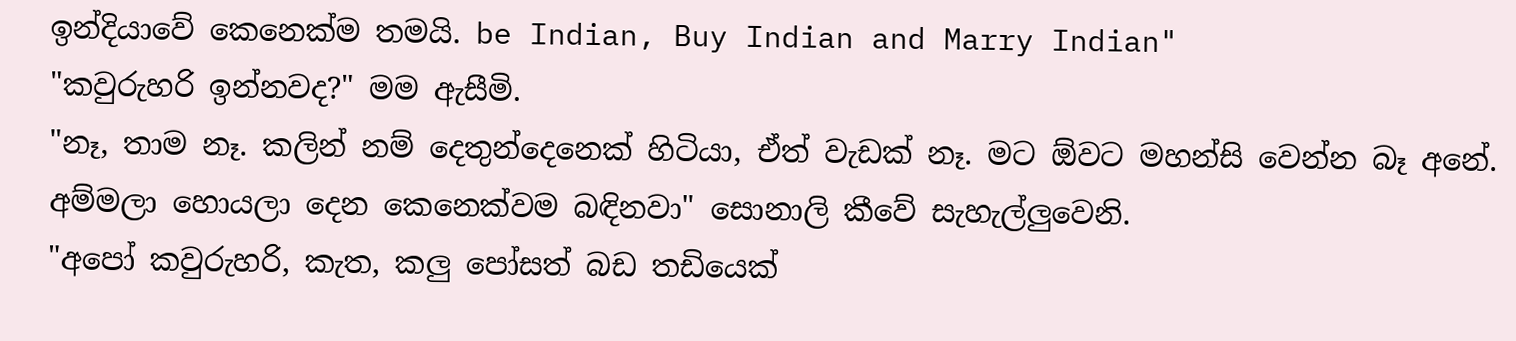ඉන්දියාවේ කෙනෙක්ම තමයි. be Indian, Buy Indian and Marry Indian"
"කවුරුහරි ඉන්නවද?" මම ඇසීමි.
"නෑ, තාම නෑ. කලින් නම් දෙතුන්දෙනෙක් හිටියා, ඒත් වැඩක් නෑ. මට ඕවට මහන්සි වෙන්න බෑ අනේ. අම්මලා හොයලා දෙන කෙනෙක්වම බඳිනවා" සොනාලි කීවේ සැහැල්ලුවෙනි.
"අපෝ කවුරුහරි, කැත, කලු පෝසත් බඩ තඩියෙක්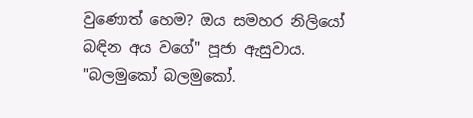වුණොත් හෙම? ඔය සමහර නිලියෝ බඳින අය වගේ" පූජා ඇසුවාය.
"බලමුකෝ බලමුකෝ.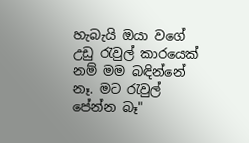හැබැයි ඔයා වගේ උඩු රැවුල් කාරයෙක්  නම් මම බඳින්නේ නෑ. මට රැවුල් පේන්න බෑ"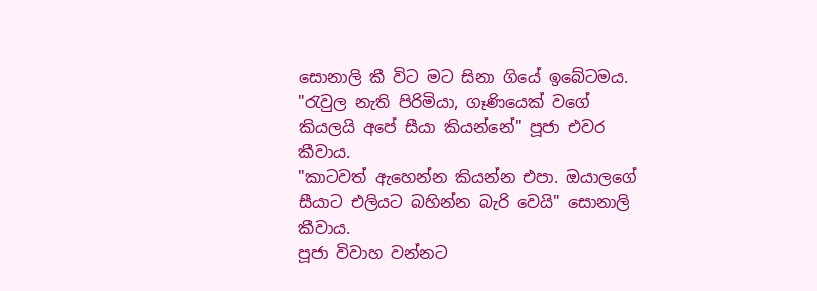සොනාලි කී විට මට සිනා ගියේ ඉබේටමය.
"රැවුල නැති පිරිමියා, ගෑණියෙක් වගේ කියලයි අපේ සීයා කියන්නේ" පූජා එවර කීවාය.
"කාටවත් ඇහෙන්න කියන්න එපා. ඔයාලගේ සීයාට එලියට බහින්න බැරි වෙයි" සොනාලි කීවාය.
පූජා විවාහ වන්නට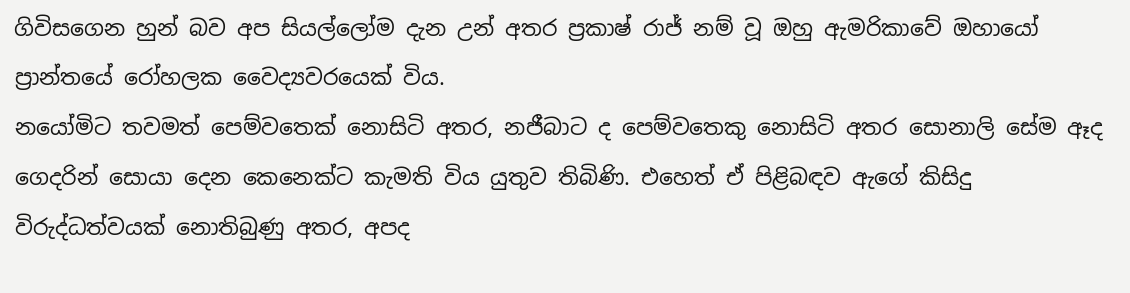ගිවිසගෙන හුන් බව අප සියල්ලෝම දැන උන් අතර ප්‍රකාෂ් රාජ් නම් වූ ඔහු ඇමරිකාවේ ඔහායෝ ප්‍රාන්තයේ රෝහලක වෛද්‍යවරයෙක් විය.
නයෝමිට තවමත් පෙම්වතෙක් නොසිටි අතර, නජීබාට ද පෙම්වතෙකු නොසිටි අතර සොනාලි සේම ඈද ගෙදරින් සොයා දෙන කෙනෙක්ට කැමති විය යුතුව තිබිණි. එහෙත් ඒ පිළිබඳව ඇගේ කිසිදු විරුද්ධත්වයක් නොතිබුණු අතර, අපද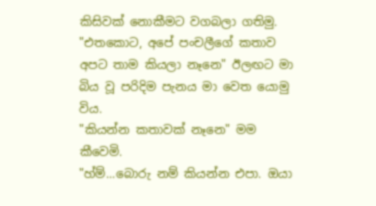කිසිවක් නොකීමට වගබලා ගතිමු.
"එතකොට, අපේ පංචලීගේ කතාව අපට තාම කියලා නෑනෙ" ඊලඟට මා බිය වූ පරිදිම පැනය මා වෙත යොමු විය.
"කියන්න කතාවක් නෑනෙ" මම කීවෙමි.
"හ්ම්...බොරු නම් කියන්න එපා. ඔයා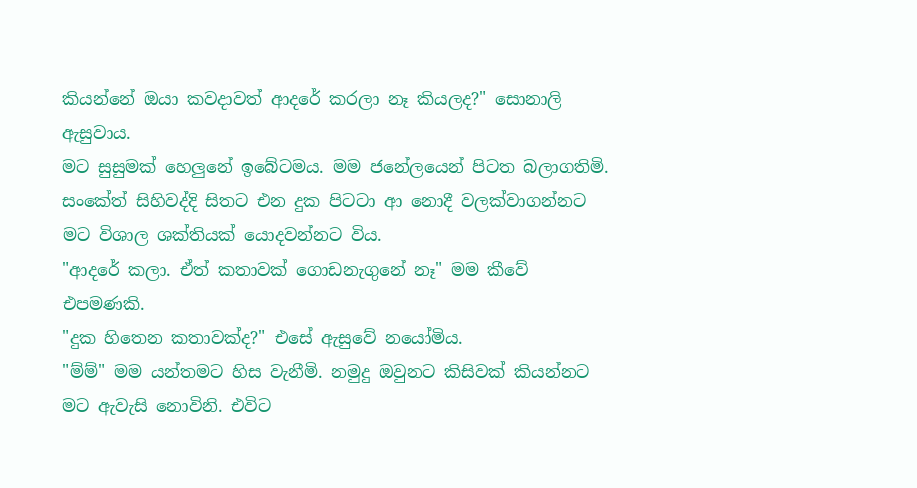කියන්නේ ඔයා කවදාවත් ආදරේ කරලා නෑ කියලද?" සොනාලි ඇසුවාය.
මට සුසුමක් හෙලුනේ ඉබේටමය. මම ජනේලයෙන් පිටත බලාගතිමි. සංකේත් සිහිවද්දි සිතට එන දුක පිටටා ආ නොදී වලක්වාගන්නට මට විශාල ශක්තියක් යොදවන්නට විය.
"ආදරේ කලා. ඒත් කතාවක් ගොඩනැගුනේ නෑ" මම කීවේ එපමණකි.
"දුක හිතෙන කතාවක්ද?" එසේ ඇසුවේ නයෝමිය.
"ම්ම්" මම යන්තමට හිස වැනීමි. නමුදු ඔවුනට කිසිවක් කියන්නට මට ඇවැසි නොවිනි. එවිට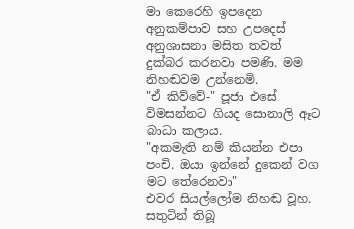මා කෙරෙහි ඉපදෙන අනුකම්පාව සහ උපදෙස් අනුශාසනා මසිත තවත් දුක්බර කරනවා පමණි. මම නිහඬවම උන්නෙමි.
"ඒ කිව්වේ-" පූජා එසේ විමසන්නට ගියද සොනාලි ඈට බාධා කලාය.
"අකමැති නම් කියන්න එපා පංචි. ඔයා ඉන්නේ දුකෙන් වග මට තේරෙනවා"
එවර සියල්ලෝම නිහඬ වූහ. සතුටින් තිබූ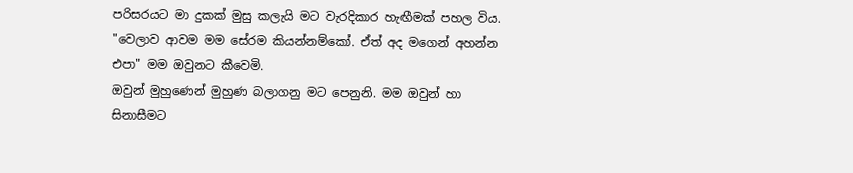පරිසරයට මා දුකක් මුසු කලැයි මට වැරදිකාර හැඟීමක් පහල විය.
"වෙලාව ආවම මම සේරම කියන්නම්කෝ. ඒත් අද මගෙන් අහන්න එපා" මම ඔවුනට කීවෙමි.
ඔවුන් මුහුණෙන් මුහුණ බලාගනු මට පෙනුනි. මම ඔවුන් හා සිනාසීමට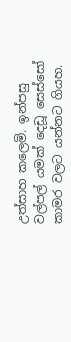උත්සාහ කලෙමි. ඉන්පසු වල්පල් යමක් දෙඩූ සෙස්සෝ කාමර වලට යන්නට ගියහ.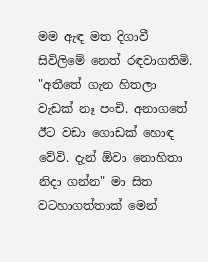මම ඇඳ මත දිගාවී සිවිලිමේ නෙත් රඳවාගතිමි.
"අතීතේ ගැන හිතලා වැඩක් නෑ පංචි. අනාගතේ ඊට වඩා ගොඩක් හොඳ වේවි. දැන් ඕවා නොහිතා නිදා ගන්න" මා සිත වටහාගත්තාක් මෙන්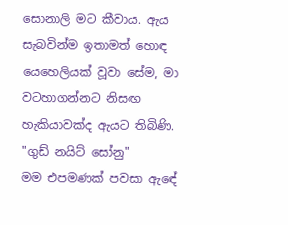සොනාලි මට කීවාය. ඇය සැබවින්ම ඉතාමත් හොඳ යෙහෙලියක් වූවා සේම, මා වටහාගන්නට නිසඟ හැකියාවක්ද ඇයට තිබිණි.
"ගුඩ් නයිට් සෝනු"
මම එපමණක් පවසා ඇඳේ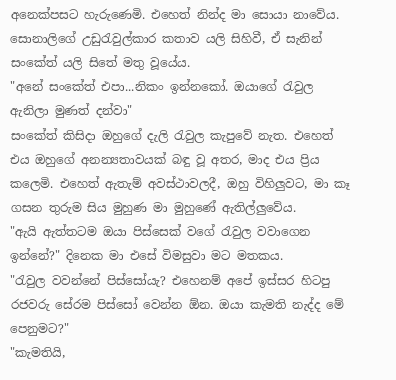අනෙක්පසට හැරුණෙමි. එහෙත් නින්ද මා සොයා නාවේය. සොනාලිගේ උඩුරැවුල්කාර කතාව යලි සිහිවී, ඒ සැනින් සංකේත් යලි සිතේ මතු වූයේය.
"අනේ සංකේත් එපා...නිකං ඉන්නකෝ. ඔයාගේ රැවුල ඇනිලා මුණත් දන්වා"
සංකේත් කිසිදා ඔහුගේ දැලි රැවුල කැපුවේ නැත. එහෙත් එය ඔහුගේ අනන්‍යතාවයක් බඳු වූ අතර, මාද එය ප්‍රිය කලෙමි. එහෙත් ඇතැම් අවස්ථාවලදී, ඔහු විහිලුවට, මා කෑ ගසන තුරුම සිය මුහුණ මා මුහුණේ ඇතිල්ලුවේය.
"ඇයි ඇත්තටම ඔයා පිස්සෙක් වගේ රැවුල වවාගෙන ඉන්නේ?" දිනෙක මා එසේ විමසුවා මට මතකය.
"රැවුල වවන්නේ පිස්සෝයැ? එහෙනම් අපේ ඉස්සර හිටපු රජවරු සේරම පිස්සෝ වෙන්න ඕන. ඔයා කැමති නැද්ද මේ පෙනුමට?"
"කැමතියි,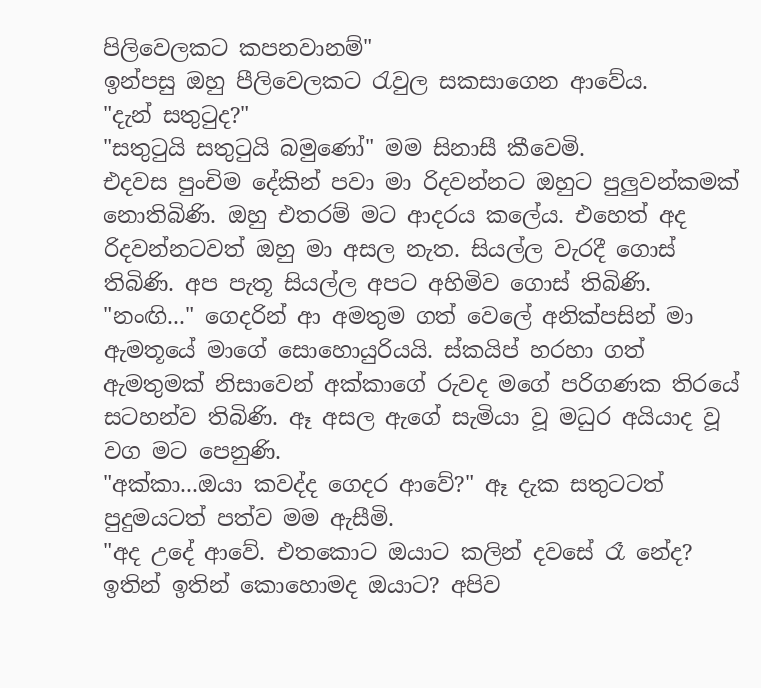පිලිවෙලකට කපනවානම්"
ඉන්පසු ඔහු පීලිවෙලකට රැවුල සකසාගෙන ආවේය.
"දැන් සතුටුද?"
"සතුටුයි සතුටුයි බමුණෝ" මම සිනාසී කීවෙමි.
එදවස පුංචිම දේකින් පවා මා රිදවන්නට ඔහුට පුලුවන්කමක් නොතිබිණි. ඔහු එතරම් මට ආදරය කලේය. එහෙත් අද රිදවන්නටවත් ඔහු මා අසල නැත. සියල්ල වැරදී ගොස් තිබිණි. අප පැතූ සියල්ල අපට අහිමිව ගොස් තිබිණි.
"නංඟි..." ගෙදරින් ආ අමතුම ගත් වෙලේ අනික්පසින් මා ඇමතූයේ මාගේ සොහොයුරියයි. ස්කයිප් හරහා ගත් ඇමතුමක් නිසාවෙන් අක්කාගේ රුවද මගේ පරිගණක තිරයේ සටහන්ව තිබිණි. ඈ අසල ඇගේ සැමියා වූ මධුර අයියාද වූ වග මට පෙනුණි.
"අක්කා...ඔයා කවද්ද ගෙදර ආවේ?" ඈ දැක සතුටටත් පුදුමයටත් පත්ව මම ඇසීමි.
"අද උදේ ආවේ. එතකොට ඔයාට කලින් දවසේ රෑ නේද? ඉතින් ඉතින් කොහොමද ඔයාට? අපිව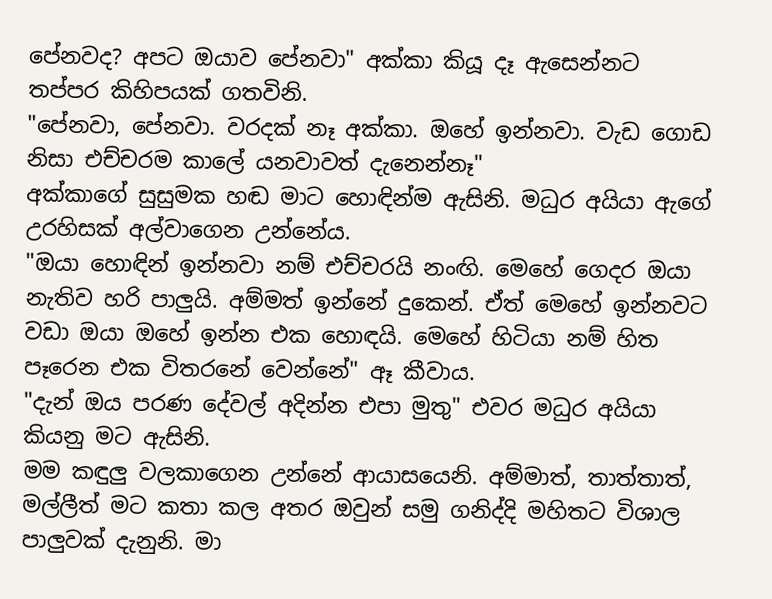පේනවද? අපට ඔයාව පේනවා" අක්කා කියූ දෑ ඇසෙන්නට තප්පර කිහිපයක් ගතවිනි.
"පේනවා, පේනවා. වරදක් නෑ අක්කා. ඔහේ ඉන්නවා. වැඩ ගොඩ නිසා එච්චරම කාලේ යනවාවත් දැනෙන්නෑ"
අක්කාගේ සුසුමක හඬ මාට හොඳින්ම ඇසිනි. මධුර අයියා ඇගේ උරහිසක් අල්වාගෙන උන්නේය.
"ඔයා හොඳින් ඉන්නවා නම් එච්චරයි නංඟි. මෙහේ ගෙදර ඔයා නැතිව හරි පාලුයි. අම්මත් ඉන්නේ දුකෙන්. ඒත් මෙහේ ඉන්නවට වඩා ඔයා ඔහේ ඉන්න එක හොඳයි. මෙහේ හිටියා නම් හිත පෑරෙන එක විතරනේ වෙන්නේ" ඈ කීවාය.
"දැන් ඔය පරණ දේවල් අදින්න එපා මුතු" එවර මධුර අයියා කියනු මට ඇසිනි.
මම කඳුලු වලකාගෙන උන්නේ ආයාසයෙනි. අම්මාත්, තාත්තාත්, මල්ලීත් මට කතා කල අතර ඔවුන් සමු ගනිද්දි මහිතට විශාල පාලුවක් දැනුනි. මා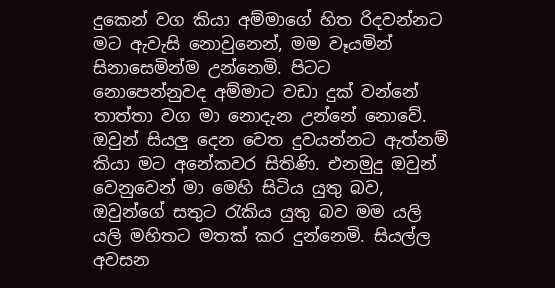දුකෙන් වග කියා අම්මාගේ හිත රිදවන්නට මට ඇවැසි නොවුනෙන්, මම වෑයමින් සිනාසෙමින්ම උන්නෙමි. පිටට නොපෙන්නුවද අම්මාට වඩා දුක් වන්නේ තාත්තා වග මා නොදැන උන්නේ නොවේ. ඔවුන් සියලු දෙන වෙත දුවයන්නට ඇත්නම් කියා මට අනේකවර සිතිණි. එනමුදු ඔවුන් වෙනුවෙන් මා මෙහි සිටිය යුතු බව, ඔවුන්ගේ සතුට රැකිය යුතු බව මම යලි යලි මහිතට මතක් කර දුන්නෙමි. සියල්ල අවසන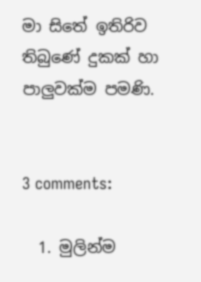මා සිතේ ඉතිරිව තිබුණේ දුකක් හා පාලුවක්ම පමණි.


3 comments:

  1. මුලින්ම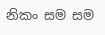නිකං සම සම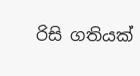රිසි ගතියක්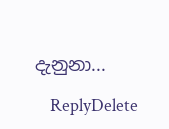දැනුනා...

    ReplyDelete